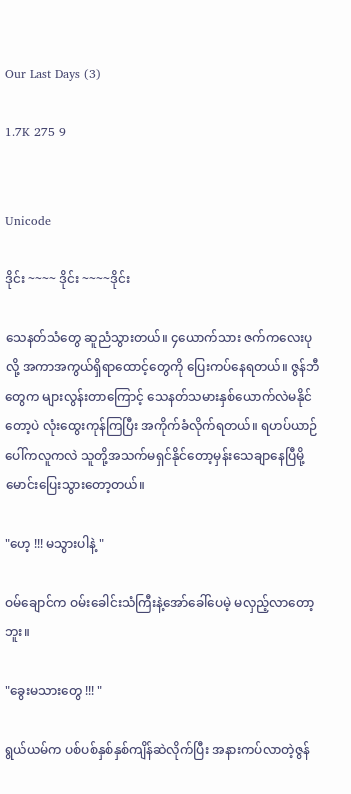Our Last Days (3)

1.7K 275 9


Unicode

ဒိုင်း ~~~~ ဒိုင်း ~~~~ဒိုင်း

သေနတ်သံတွေ ဆူညံသွားတယ်။ ၄ယောက်သား ဇက်ကလေးပုလို့ အကာအကွယ်ရှိရာထောင့်တွေကို ပြေးကပ်နေရတယ်။ ဇွန်ဘီတွေက များလွန်းတာကြောင့် သေနတ်သမားနှစ်ယောက်လဲမနိုင်တော့ပဲ လုံးထွေးကုန်ကြပြီး အကိုက်ခံလိုက်ရတယ်။ ရဟပ်ယာဉ်ပေါ်ကလူကလဲ သူတို့အသက်မရှင်နိုင်တော့မှန်းသေချာနေပြီမို့ မောင်းပြေးသွားတော့တယ်။

"ဟေ့ !!! မသွားပါနဲ့ "

ဝမ်ချောင်က ဝမ်းခေါင်းသံကြီးနဲ့အော်ခေါ်ပေမဲ့ မလှည့်လာတော့ဘူး။

"ခွေးမသားတွေ !!! "

ရွယ်ယမ်က ပစ်ပစ်နှစ်နှစ်ကျိန်ဆဲလိုက်ပြီး အနားကပ်လာတဲ့ဇွန်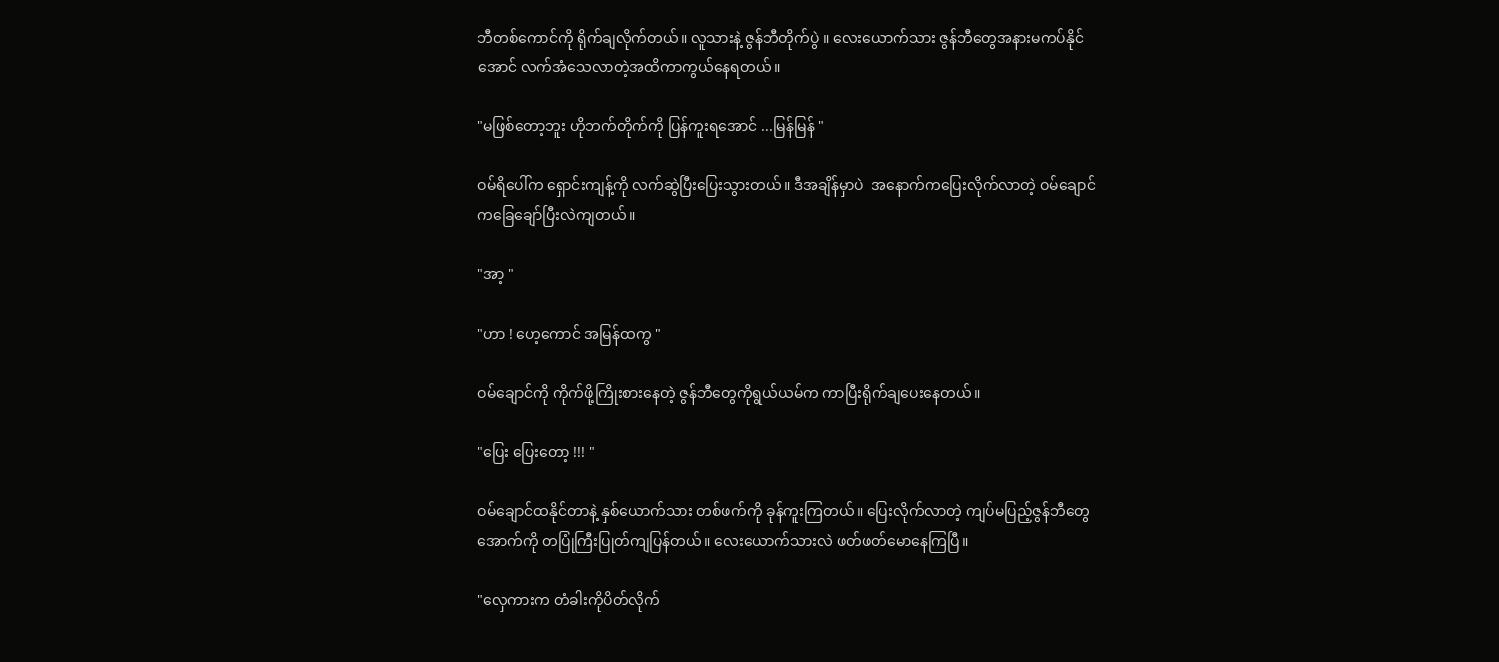ဘီတစ်ကောင်ကို ရိုက်ချလိုက်တယ်။ လူသားနဲ့ ဇွန်ဘီတိုက်ပွဲ ။ လေးယောက်သား ဇွန်ဘီတွေအနားမကပ်နိုင်အောင် လက်အံသေလာတဲ့အထိကာကွယ်နေရတယ်။

"မဖြစ်တော့ဘူး ဟိုဘက်တိုက်ကို ပြန်ကူးရအောင် ...မြန်မြန် "

ဝမ်ရိပေါ်က ရှောင်းကျန့်ကို လက်ဆွဲပြီးပြေးသွားတယ်။ ဒီအချိန်မှာပဲ  အနောက်ကပြေးလိုက်လာတဲ့ ဝမ်ချောင်ကခြေချော်ပြီးလဲကျတယ်။

"အာ့ "

"ဟာ ! ဟေ့ကောင် အမြန်ထကွ "

ဝမ်ချောင်ကို ကိုက်ဖို့ကြိုးစားနေတဲ့ ဇွန်ဘီတွေကိုရွယ်ယမ်က ကာပြီးရိုက်ချပေးနေတယ်။

"ပြေး ပြေးတော့ !!! "

ဝမ်ချောင်ထနိုင်တာနဲ့ နှစ်ယောက်သား တစ်ဖက်ကို ခုန်ကူးကြတယ်။ ပြေးလိုက်လာတဲ့ ကျပ်မပြည့်ဇွန်ဘီတွေ အောက်ကို တပြုံကြီးပြုတ်ကျပြန်တယ်။ လေးယောက်သားလဲ ဖတ်ဖတ်မောနေကြပြီ။

"လှေကားက တံခါးကိုပိတ်လိုက်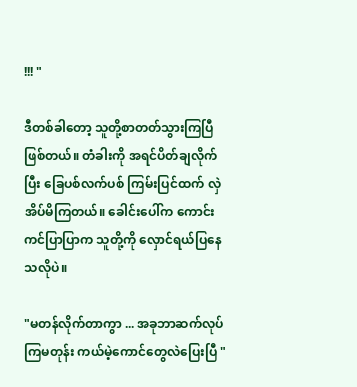!!! "

ဒီတစ်ခါတော့ သူတို့စာတတ်သွားကြပြီဖြစ်တယ်။ တံခါးကို အရင်ပိတ်ချလိုက်ပြီး ခြေပစ်လက်ပစ် ကြမ်းပြင်ထက် လှဲအိပ်မိကြတယ်။ ခေါင်းပေါ်က ကောင်းကင်ပြာပြာက သူတို့ကို လှောင်ရယ်ပြနေသလိုပဲ။

"မတန်လိုက်တာကွာ ... အခုဘာဆက်လုပ်ကြမတုန်း ကယ်မဲ့ကောင်တွေလဲပြေးပြီ "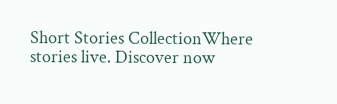Short Stories CollectionWhere stories live. Discover now